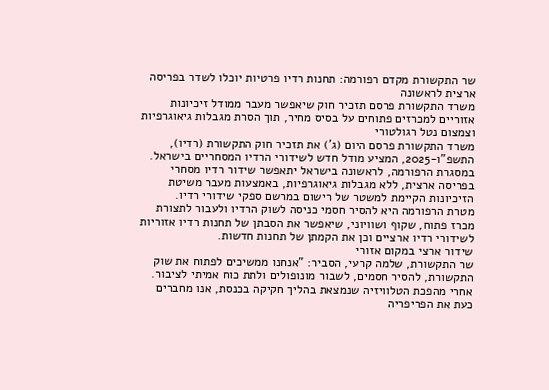שר התקשורת מקדם רפורמה: תחנות רדיו פרטיות יוכלו לשדר בפריסה ארצית לראשונה
משרד התקשורת פרסם תזכיר חוק שיאפשר מעבר ממודל זיכיונות אזוריים למכרזים פתוחים על בסיס מחיר, תוך הסרת מגבלות גיאוגרפיות וצמצום נטל רגולטורי
משרד התקשורת פרסם היום (ג') את תזכיר חוק התקשורת (רדיו), התשפ"ו-2025, המציע מודל חדש לשידורי הרדיו המסחריים בישראל. במסגרת הרפורמה, לראשונה בישראל יתאפשר שידור רדיו מסחרי בפריסה ארצית, ללא מגבלות גיאוגרפיות, באמצעות מעבר משיטת הזיכיונות הקיימת למשטר של רישום במרשם ספקי שידורי רדיו.
מטרת הרפורמה היא להסיר חסמי כניסה לשוק הרדיו ולעבור לתצורת מכרז פתוח, שקוף ושוויוני, שיאפשר את הסבתן של תחנות רדיו אזוריות לשידורי רדיו ארציים וכן את הקמתן של תחנות חדשות.
שידור ארצי במקום אזורי
שר התקשורת, שלמה קרעי, הסביר: "אנחנו ממשיכים לפתוח את שוק התקשורת, להסיר חסמים, לשבור מונופולים ולתת כוח אמיתי לציבור. אחרי מהפכת הטלוויזיה שנמצאת בהליך חקיקה בכנסת, אנו מחברים כעת את הפריפריה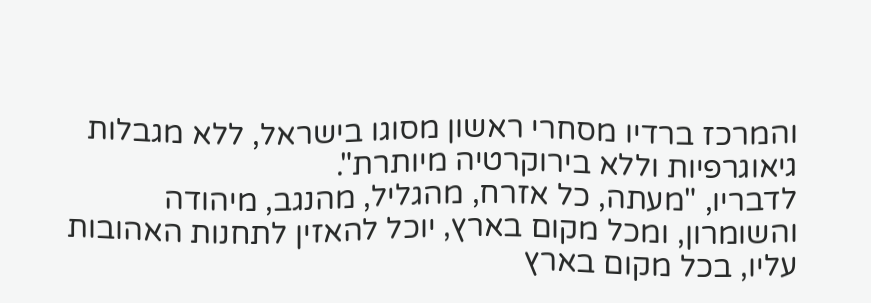והמרכז ברדיו מסחרי ראשון מסוגו בישראל, ללא מגבלות גיאוגרפיות וללא בירוקרטיה מיותרת".
לדבריו, "מעתה, כל אזרח, מהגליל, מהנגב, מיהודה והשומרון, ומכל מקום בארץ, יוכל להאזין לתחנות האהובות עליו, בכל מקום בארץ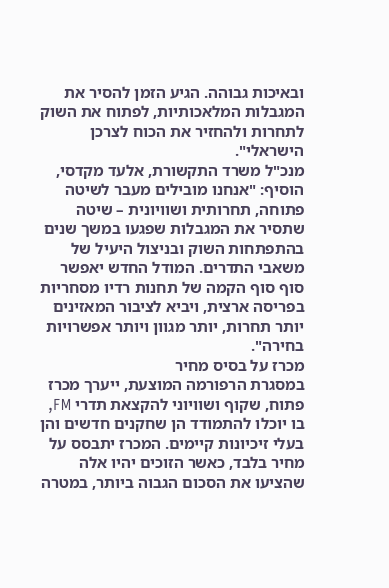ובאיכות גבוהה. הגיע הזמן להסיר את המגבלות המלאכותיות, לפתוח את השוק לתחרות ולהחזיר את הכוח לצרכן הישראלי".
מנכ"ל משרד התקשורת, אלעד מקדסי, הוסיף: "אנחנו מובילים מעבר לשיטה פתוחה, תחרותית ושוויונית – שיטה שתסיר את המגבלות שפגעו במשך שנים בהתפתחות השוק ובניצול היעיל של משאבי התדרים. המודל החדש יאפשר סוף סוף הקמה של תחנות רדיו מסחריות בפריסה ארצית, ויביא לציבור המאזינים יותר תחרות, יותר מגוון ויותר אפשרויות בחירה".
מכרז על בסיס מחיר
במסגרת הרפורמה המוצעת, ייערך מכרז פתוח, שקוף ושוויוני להקצאת תדרי FM, בו יוכלו להתמודד הן שחקנים חדשים והן בעלי זיכיונות קיימים. המכרז יתבסס על מחיר בלבד, כאשר הזוכים יהיו אלה שהציעו את הסכום הגבוה ביותר, במטרה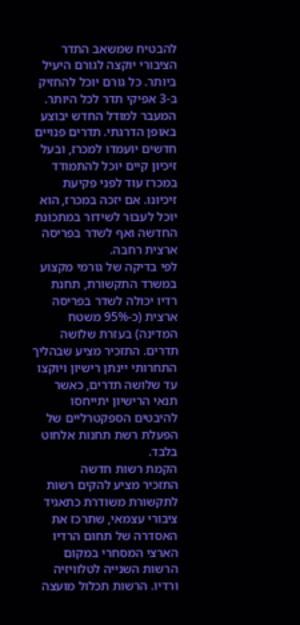להבטיח שמשאב התדר הציבורי יוקצה לגורם היעיל ביותר. כל גורם יוכל להחזיק ב-3 אפיקי תדר לכל היותר.
המעבר למודל החדש יבוצע באופן הדרגתי. תדרים פנויים חדשים יועמדו למכרז, ובעל זיכיון קיים יוכל להתמודד במכרז עוד לפני פקיעת זיכיונו. אם יזכה במכרז, הוא יוכל לעבור לשידור במתכונת החדשה ואף לשדר בפריסה ארצית רחבה.
לפי בדיקה של גורמי מקצוע במשרד התקשורת, תחנת רדיו יכולה לשדר בפריסה ארצית (כ-95% משטח המדינה) בעזרת שלושה תדרים. התזכיר מציע שבהליך התחרותי יינתן רישיון ויוקצו עד שלושה תדרים, כאשר תנאי הרישיון יתייחסו להיבטים הספקטרליים של הפעלת רשת תחנות אלחוט בלבד.
הקמת רשות חדשה
התזכיר מציע להקים רשות לתקשורת משודרת כתאגיד ציבורי עצמאי, שתרכז את האסדרה של תחום הרדיו הארצי המסחרי במקום הרשות השנייה לטלוויזיה ורדיו. הרשות תכלול מועצה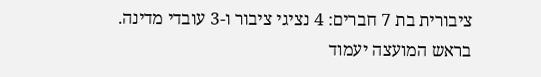ציבורית בת 7 חברים: 4 נציגי ציבור ו-3 עובדי מדינה. בראש המועצה יעמוד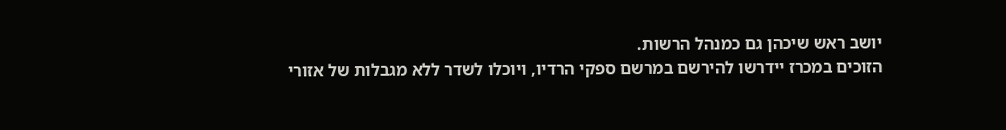יושב ראש שיכהן גם כמנהל הרשות.
הזוכים במכרז יידרשו להירשם במרשם ספקי הרדיו, ויוכלו לשדר ללא מגבלות של אזורי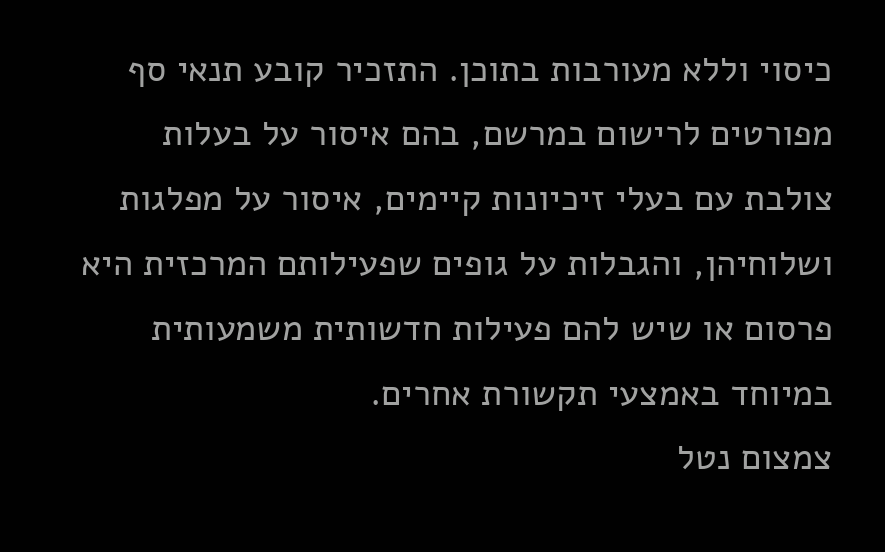כיסוי וללא מעורבות בתוכן. התזכיר קובע תנאי סף מפורטים לרישום במרשם, בהם איסור על בעלות צולבת עם בעלי זיכיונות קיימים, איסור על מפלגות ושלוחיהן, והגבלות על גופים שפעילותם המרכזית היא פרסום או שיש להם פעילות חדשותית משמעותית במיוחד באמצעי תקשורת אחרים.
צמצום נטל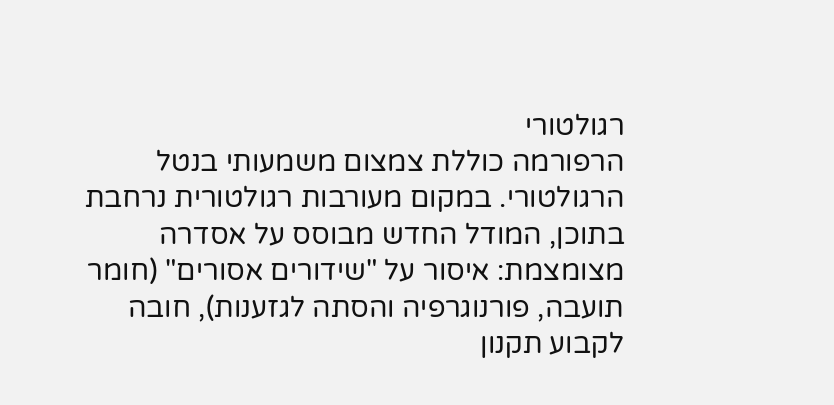רגולטורי
הרפורמה כוללת צמצום משמעותי בנטל הרגולטורי. במקום מעורבות רגולטורית נרחבת בתוכן, המודל החדש מבוסס על אסדרה מצומצמת: איסור על "שידורים אסורים" (חומר תועבה, פורנוגרפיה והסתה לגזענות), חובה לקבוע תקנון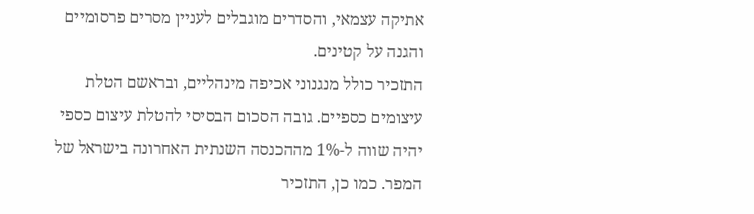אתיקה עצמאי, והסדרים מוגבלים לעניין מסרים פרסומיים והגנה על קטינים.
התזכיר כולל מנגנוני אכיפה מינהליים, ובראשם הטלת עיצומים כספיים. גובה הסכום הבסיסי להטלת עיצום כספי יהיה שווה ל-1% מההכנסה השנתית האחרונה בישראל של המפר. כמו כן, התזכיר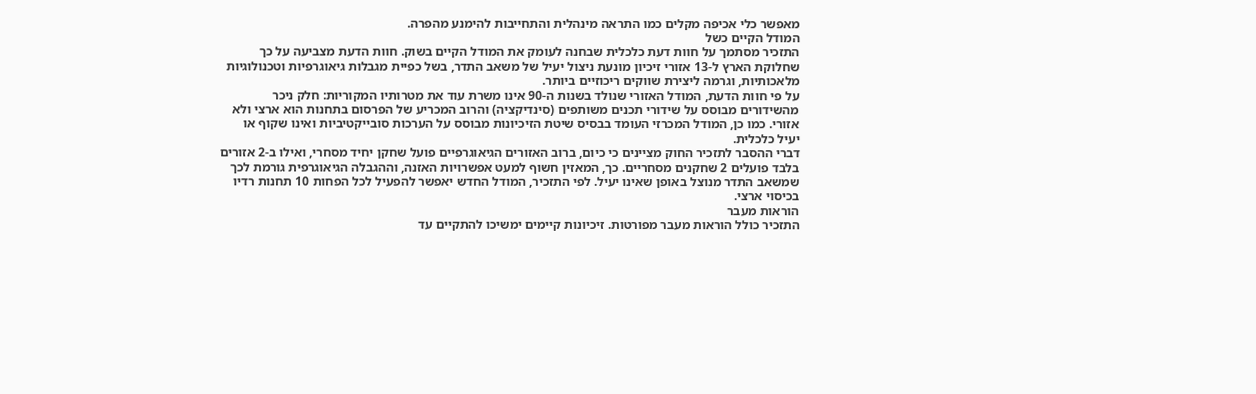מאפשר כלי אכיפה מקלים כמו התראה מינהלית והתחייבות להימנע מהפרה.
המודל הקיים כשל
התזכיר מסתמך על חוות דעת כלכלית שבחנה לעומק את המודל הקיים בשוק. חוות הדעת מצביעה על כך שחלוקת הארץ ל-13 אזורי זיכיון מונעת ניצול יעיל של משאב התדר, בשל כפיית מגבלות גיאוגרפיות וטכנולוגיות מלאכותיות, וגרמה ליצירת שווקים ריכוזיים ביותר.
על פי חוות הדעת, המודל האזורי שנולד בשנות ה-90 אינו משרת עוד את מטרותיו המקוריות: חלק ניכר מהשידורים מבוסס על שידורי תכנים משותפים (סינדיקציה) והרוב המכריע של הפרסום בתחנות הוא ארצי ולא אזורי. כמו כן, המודל המכרזי העומד בבסיס שיטת הזיכיונות מבוסס על הערכות סובייקטיביות ואינו שקוף או יעיל כלכלית.
דברי ההסבר לתזכיר החוק מציינים כי כיום, ברוב האזורים הגיאוגרפיים פועל שחקן יחיד מסחרי, ואילו ב-2 אזורים בלבד פועלים 2 שחקנים מסחריים. כך, המאזין חשוף למעט אפשרויות האזנה, וההגבלה הגיאוגרפית גורמת לכך שמשאב התדר מנוצל באופן שאינו יעיל. לפי התזכיר, המודל החדש יאפשר להפעיל לכל הפחות 10 תחנות רדיו בכיסוי ארצי.
הוראות מעבר
התזכיר כולל הוראות מעבר מפורטות. זיכיונות קיימים ימשיכו להתקיים עד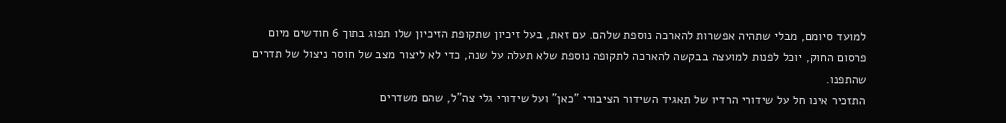למועד סיומם, מבלי שתהיה אפשרות להארכה נוספת שלהם. עם זאת, בעל זיכיון שתקופת הזיכיון שלו תפוג בתוך 6 חודשים מיום פרסום החוק, יוכל לפנות למועצה בבקשה להארכה לתקופה נוספת שלא תעלה על שנה, כדי לא ליצור מצב של חוסר ניצול של תדרים שהתפנו.
התזכיר אינו חל על שידורי הרדיו של תאגיד השידור הציבורי "כאן" ועל שידורי גלי צה"ל, שהם משדרים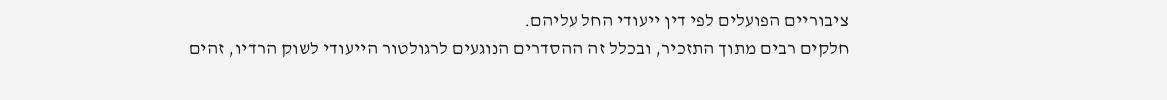ציבוריים הפועלים לפי דין ייעודי החל עליהם.
חלקים רבים מתוך התזכיר, ובכלל זה ההסדרים הנוגעים לרגולטור הייעודי לשוק הרדיו, זהים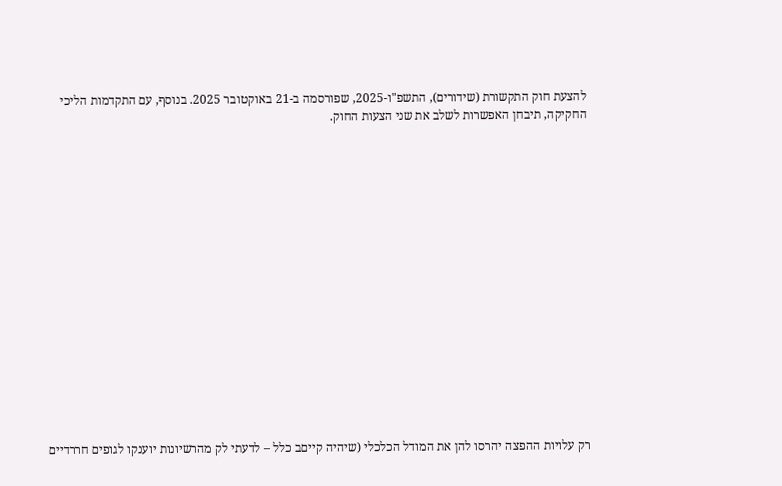להצעת חוק התקשורת (שידורים), התשפ"ו-2025, שפורסמה ב-21 באוקטובר 2025. בנוסף, עם התקדמות הליכי החקיקה, תיבחן האפשרות לשלב את שני הצעות החוק.

















רק עלויות ההפצה יהרסו להן את המודל הכלכלי (שיהיה קייםב כלל – לדעתי לק מהרשיונות יוענקו לגופים חררדיים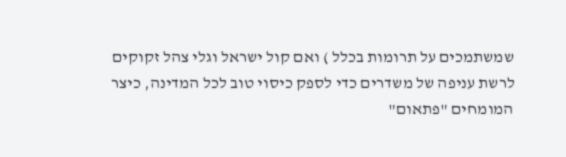שמשתמכים על תרומות בכלל ) ואם קול ישראל וגלי צהל זקוקים לרשת עניפה של משדרים כדי לספק כיסוי טוב לכל המדינה, כיצר המומחים "פתאום"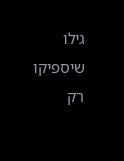גילו שיספיקו רק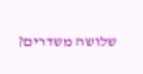שלושה משדרים?